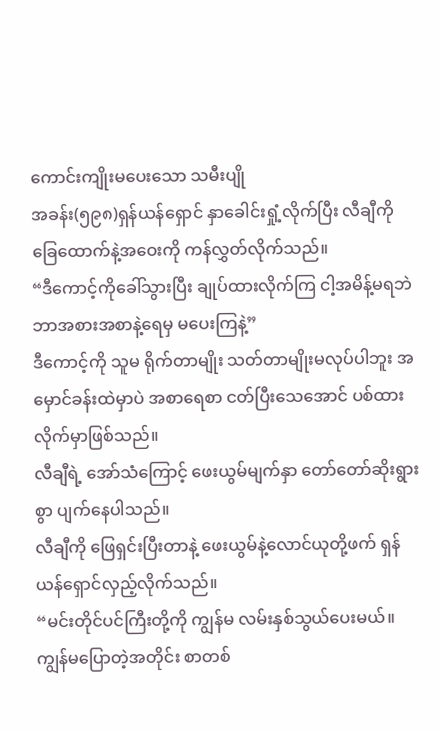ကောင်းကျိုးမပေးသော သမီးပျို
အခန်း(၅၉၈)ရှန်ယန်ရှောင် နှာခေါင်းရှုံ့လိုက်ပြီး လီချီကို ခြေထောက်နဲ့အဝေးကို ကန်လွှတ်လိုက်သည်။
“ဒီကောင့်ကိုခေါ်သွားပြီး ချုပ်ထားလိုက်ကြ ငါ့အမိန့်မရဘဲ ဘာအစားအစာနဲ့ရေမှ မပေးကြနဲ့”
ဒီကောင့်ကို သူမ ရိုက်တာမျိုး သတ်တာမျိုးမလုပ်ပါဘူး အမှောင်ခန်းထဲမှာပဲ အစာရေစာ ငတ်ပြီးသေအောင် ပစ်ထားလိုက်မှာဖြစ်သည်။
လီချီရဲ့ အော်သံကြောင့် ဖေးယွမ်မျက်နှာ တော်တော်ဆိုးရွားစွာ ပျက်နေပါသည်။
လီချီကို ဖြေရှင်းပြီးတာနဲ့ ဖေးယွမ်နဲ့လောင်ယုတို့ဖက် ရှန်ယန်ရှောင်လှည့်လိုက်သည်။
“မင်းတိုင်ပင်ကြီးတို့ကို ကျွန်မ လမ်းနှစ်သွယ်ပေးမယ်။ကျွန်မပြောတဲ့အတိုင်း စာတစ်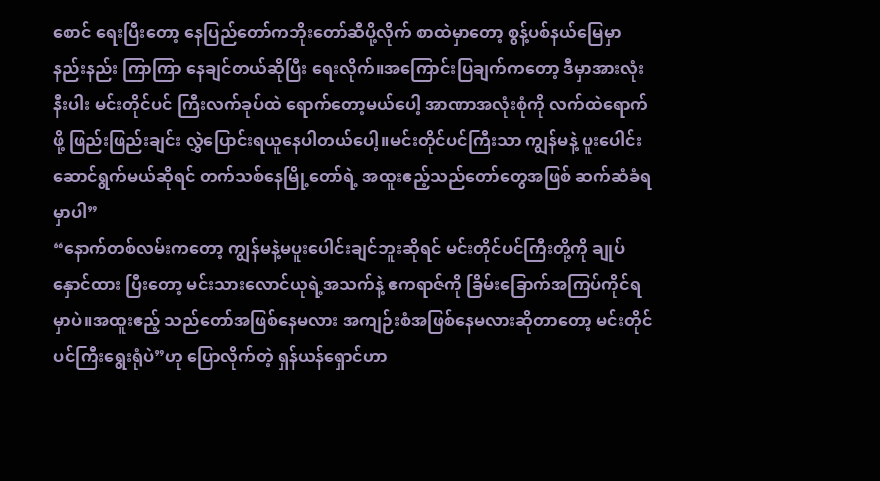စောင် ရေးပြီးတော့ နေပြည်တော်ကဘိုးတော်ဆီပို့လိုက် စာထဲမှာတော့ စွန့်ပစ်နယ်မြေမှာ နည်းနည်း ကြာကြာ နေချင်တယ်ဆိုပြီး ရေးလိုက်။အကြောင်းပြချက်ကတော့ ဒီမှာအားလုံးနီးပါး မင်းတိုင်ပင် ကြီးလက်ခုပ်ထဲ ရောက်တော့မယ်ပေါ့ အာဏာအလုံးစုံကို လက်ထဲရောက်ဖို့ ဖြည်းဖြည်းချင်း လွှဲပြောင်းရယူနေပါတယ်ပေါ့။မင်းတိုင်ပင်ကြီးသာ ကျွန်မနဲ့ ပူးပေါင်းဆောင်ရွက်မယ်ဆိုရင် တက်သစ်နေမြို့တော်ရဲ့ အထူးဧည့်သည်တော်တွေအဖြစ် ဆက်ဆံခံရမှာပါ”
“နောက်တစ်လမ်းကတော့ ကျွန်မနဲ့မပူးပေါင်းချင်ဘူးဆိုရင် မင်းတိုင်ပင်ကြီးတို့ကို ချုပ်နှောင်ထား ပြီးတော့ မင်းသားလောင်ယုရဲ့အသက်နဲ့ ဧကရာဇ်ကို ခြိမ်းခြောက်အကြပ်ကိုင်ရမှာပဲ။အထူးဧည့် သည်တော်အဖြစ်နေမလား အကျဉ်းစံအဖြစ်နေမလားဆိုတာတော့ မင်းတိုင်ပင်ကြီးရွေးရုံပဲ”ဟု ပြောလိုက်တဲ့ ရှန်ယန်ရှောင်ဟာ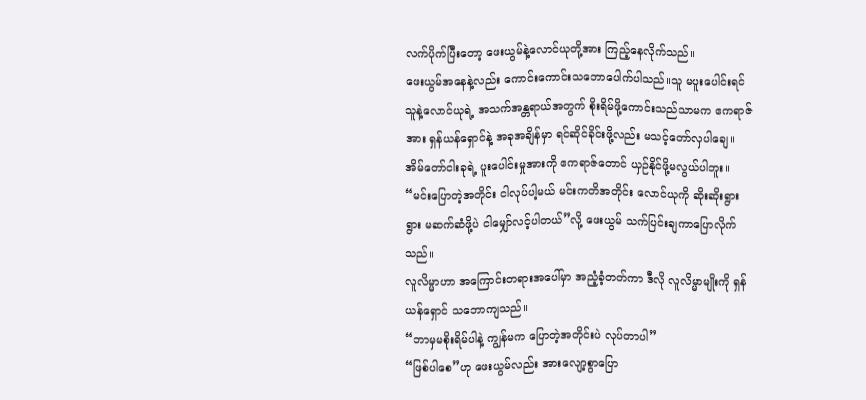လက်ပိုက်ပြီးတော့ ဖေးယွမ်နဲ့လောင်ယုတို့အား ကြည့်နေလိုက်သည်။
ဖေးယွမ်အနေနဲ့လည်း ကောင်းကောင်းသဘောပေါက်ပါသည်။သူ မပူးပေါင်းရင် သူနဲ့လောင်ယုရဲ့ အသက်အန္တရာယ်အတွက် စိုးရိမ်ဖို့ကောင်းသည်သာမက ဧကရာဇ်အား ရှန်ယန်ရှောင်နဲ့ အခုအချိန်မှာ ရင်ဆိုင်ခိုင်းဖို့လည်း မသင့်တော်လှပါချေ။အိမ်တော်ငါးခုရဲ့ ပူးပေါင်းမှုအားကို ဧကရာဇ်တောင် ယှဉ်နိုင်ဖို့မလွယ်ပါဘူး။
“မင်းပြောတဲ့အတိုင်း ငါလုပ်ပါ့မယ် မင်းကတိအတိုင်း လောင်ယုကို ဆိုးဆိုးရွားရွား မဆက်ဆံဖို့ပဲ ငါမျှော်လင့်ပါတယ်”လို့ ဖေးယွမ် သက်ပြင်းချကာပြောလိုက်သည်။
လူလိမ္မာဟာ အကြောင်းတရားအပေါ်မှာ အညံ့ခံ့တတ်ကာ ဒီလို လူလိမ္မာမျိုးကို ရှန်ယန်ရှောင် သဘောကျသည်။
“ဘာမှမစိုးရိမ်ပါနဲ့ ကျွန်မက ပြောတဲ့အတိုင်းပဲ လုပ်တာပါ”
“ဖြစ်ပါစေ”ဟု ဖေးယွမ်လည်း အားလျော့စွာပြော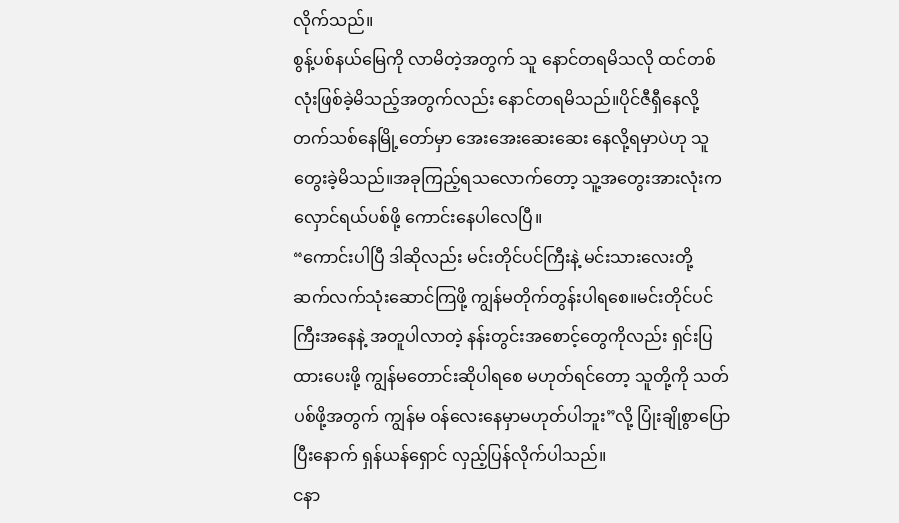လိုက်သည်။
စွန့်ပစ်နယ်မြေကို လာမိတဲ့အတွက် သူ နောင်တရမိသလို ထင်တစ်လုံးဖြစ်ခဲ့မိသည့်အတွက်လည်း နောင်တရမိသည်။ပိုင်ဇီရှီနေလို့ တက်သစ်နေမြို့တော်မှာ အေးအေးဆေးဆေး နေလို့ရမှာပဲဟု သူတွေးခဲ့မိသည်။အခုကြည့်ရသလောက်တော့ သူ့အတွေးအားလုံးက လှောင်ရယ်ပစ်ဖို့ ကောင်းနေပါလေပြီ။
“ကောင်းပါပြီ ဒါဆိုလည်း မင်းတိုင်ပင်ကြီးနဲ့ မင်းသားလေးတို့ ဆက်လက်သုံးဆောင်ကြဖို့ ကျွန်မတိုက်တွန်းပါရစေ။မင်းတိုင်ပင်ကြီးအနေနဲ့ အတူပါလာတဲ့ နန်းတွင်းအစောင့်တွေကိုလည်း ရှင်းပြထားပေးဖို့ ကျွန်မတောင်းဆိုပါရစေ မဟုတ်ရင်တော့ သူတို့ကို သတ်ပစ်ဖို့အတွက် ကျွန်မ ဝန်လေးနေမှာမဟုတ်ပါဘူး”လို့ ပြုံးချိုစွာပြောပြီးနောက် ရှန်ယန်ရှောင် လှည့်ပြန်လိုက်ပါသည်။
ငနာ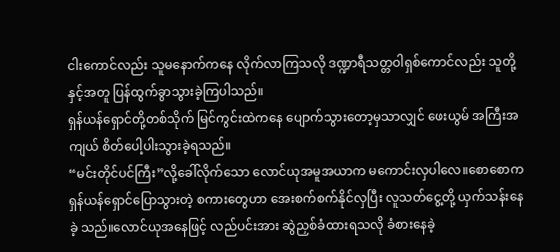ငါးကောင်လည်း သူမနောက်ကနေ လိုက်လာကြသလို ဒဏ္ဍာရီသတ္တဝါရှစ်ကောင်လည်း သူတို့နှင့်အတူ ပြန်ထွက်ခွာသွားခဲ့ကြပါသည်။
ရှန်ယန်ရှောင်တို့တစ်သိုက် မြင်ကွင်းထဲကနေ ပျောက်သွားတော့မှသာလျှင် ဖေးယွမ် အကြီးအ ကျယ် စိတ်ပေါ့ပါးသွားခဲ့ရသည်။
“မင်းတိုင်ပင်ကြီး”လို့ခေါ်လိုက်သော လောင်ယုအမူအယာက မကောင်းလှပါလေ။စောစောက ရှန်ယန်ရှောင်ပြောသွားတဲ့ စကားတွေဟာ အေးစက်စက်နိုင်လှပြီး လူသတ်ငွေ့တို့ ယှက်သန်းနေခဲ့ သည်။လောင်ယုအနေဖြင့် လည်ပင်းအား ဆွဲညှစ်ခံထားရသလို ခံစားနေခဲ့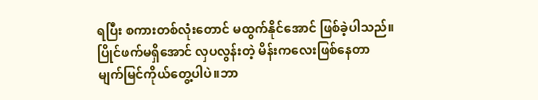ရပြီး စကားတစ်လုံးတောင် မထွက်နိုင်အောင် ဖြစ်ခဲ့ပါသည်။
ပြိုင်ဖက်မရှိအောင် လှပလွန်းတဲ့ မိန်းကလေးဖြစ်နေတာ မျက်မြင်ကိုယ်တွေ့ပါပဲ။ဘာ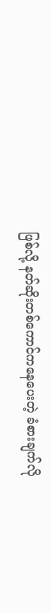ဖြစ်လို့ နတ်ဆိုးတစ်ကောင်ကနေပေးတဲ့ ခံစားချက်လို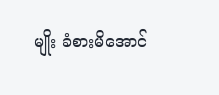မျိုး ခံစားမိအောင်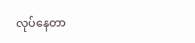လုပ်နေတာ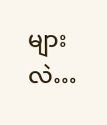များလဲ…